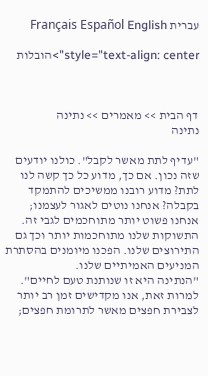עברית Français Español English

style="text-align: center">הובלות



דף הבית >> מאמרים >> נתינה
נתינה

"עדיף לתת מאשר לקבל". כולנו יודעים שזה נכון. אם כך, מדוע כל כך קשה לנו לתת? מדוע רובנו ממשיכים להתמקד בקבלה? אנחנו נוטים לאגור לעצמנו; אנחנו פשוט יותר מתוחכמים לגבי זה. התשוקות שלנו מתוחכמות יותר וכך גם התירוצים שלנו. הפכנו מיומנים בהסתרת המניעים האמיתיים שלנו.
"הנתינה היא זו שנותנת טעם לחיים". למרות זאת, אנו מקדישים זמן רב יותר לצבירת חפצים מאשר לתרומת חפצים;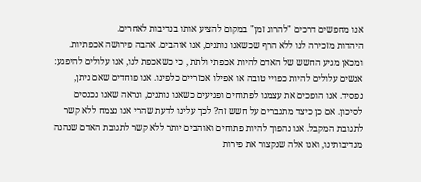אנו מחפשים דרכים "להרוג זמן" במקום להציע אותו בנדיבות לאחרים.
היהדות מזכירה לנו ללא הרף שכשאנו נותנים, אנו אוהבים. אהבה פירושה אכפתיות. ומכאן מגיע החשש של האדם להיות אכפתי ולתת , כי כשאכפת לנו, אנו עלולים להיפגע: אנשים עלולים להיות כפויי טובה או אפילו אכזריים כלפינו. אנו פוחדים שאם ניתן, נפסיד. אנו הופכים את עצמנו לפתוחים ופגיעים כשאנו נותנים, ונראה שאנו נכנסים לסיכון. אם כן כיצד מתגברים על חשש זה? לכך עלינו לדעת שהרי אנו נצמח ללא קשר לתגובת המקבל. אנו נהפוך להיות פתוחים ואוהבים יותר ללא קשר לתגובת האדם שנהנה מנדיבותינו, ואנו אלה שנקצור את פירות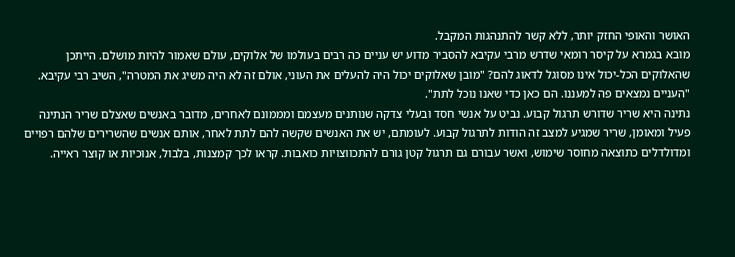האושר והאופי החזק יותר, ללא קשר להתנהגות המקבל.
מובא בגמרא על קיסר רומאי שדרש מרבי עקיבא להסביר מדוע יש עניים כה רבים בעולמו של אלוקים, עולם שאמור להיות מושלם. הייתכן שהאלוקים הכל-יכול אינו מסוגל לדאוג להם? "מובן שאלוקים יכול היה להעלים את העוני, אולם זה לא היה משיג את המטרה", השיב רבי עקיבא. "העניים נמצאים פה למעננו. הם כאן כדי שאנו נוכל לתת".
נתינה היא שריר שדורש תרגול קבוע. נביט על אנשי חסד ובעלי צדקה שנותנים מעצמם ומממונם לאחרים, מדובר באנשים שאצלם שריר הנתינה פעיל ומאומן, שריר שמגיע למצב זה הודות לתרגול קבוע. לעומתם, יש את האנשים שקשה להם לתת לאחר, אותם אנשים שהשרירים שלהם רפויים ומדולדלים כתוצאה מחוסר שימוש, ואשר עבורם גם תרגול קטן גורם להתכווצויות כואבות. קראו לכך קמצנות, בלבול, אנוכיות או קוצר ראייה.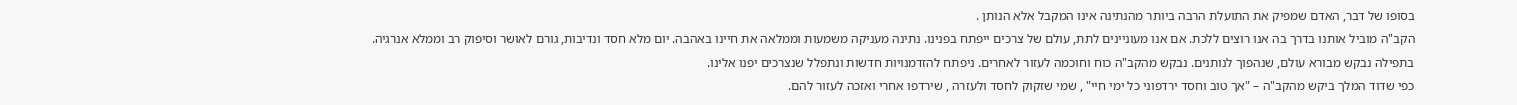בסופו של דבר, האדם שמפיק את התועלת הרבה ביותר מהנתינה אינו המקבל אלא הנותן .
הקב"ה מוביל אותנו בדרך בה אנו רוצים ללכת. אם אנו מעוניינים לתת, עולם של צרכים ייפתח בפנינו. נתינה מעניקה משמעות וממלאה את חיינו באהבה. יום מלא חסד ונדיבות, גורם לאושר וסיפוק רב וממלא אנרגיה.
בתפילה נבקש מבורא עולם, שנהפוך לנותנים. נבקש מהקב"ה כוח וחוכמה לעזור לאחרים. ניפתח להזדמנויות חדשות ונתפלל שנצרכים יפנו אלינו.
כפי שדוד המלך ביקש מהקב"ה – "אך טוב וחסד ירדפוני כל ימי חיי" , שמי שזקוק לחסד ולעזרה , שירדפו אחרי ואזכה לעזור להם.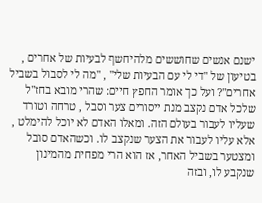ישנם אנשים שחוששים מלהיחשף לבעיות של אחרים , בטיעון של "די לי עם הבעיות שלי" , "מה לי לסבול בשביל אחרים"? ועל כך אומר החפץ חיים: שהרי מובא בחז"ל שלכל אדם נקצב מנת ייסורים צער וסבל , טרחה וטורד שעליו לעבור בעולם הזה. ומאלו האדם לא יוכל להימלט , אלא עליו לעבור את הצער שנקצב לו. וכשהאדם סובל ומצטער בשביל האחר, אז הוא הרי מפחית מהמינון שנקבע לו, ובזה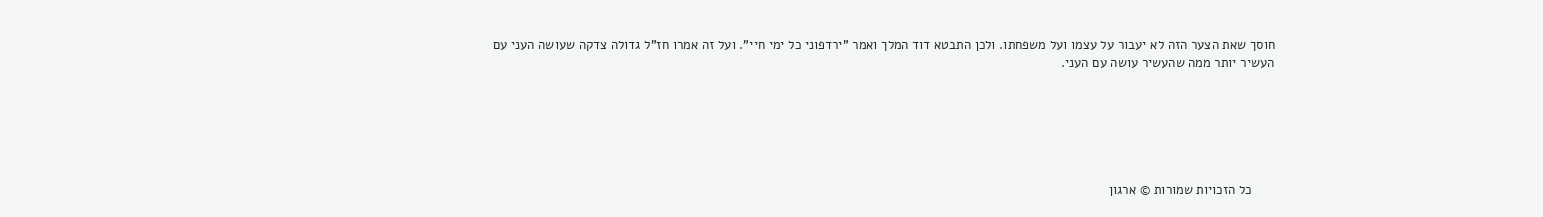חוסך שאת הצער הזה לא יעבור על עצמו ועל משפחתו. ולכן התבטא דוד המלך ואמר "ירדפוני כל ימי חיי". ועל זה אמרו חז"ל גדולה צדקה שעושה העני עם העשיר יותר ממה שהעשיר עושה עם העני.






      כל הזכויות שמורות © ארגון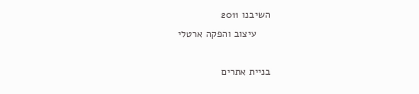השיבנו 2011
     עיצוב והפקה ארטלי

בניית אתרים